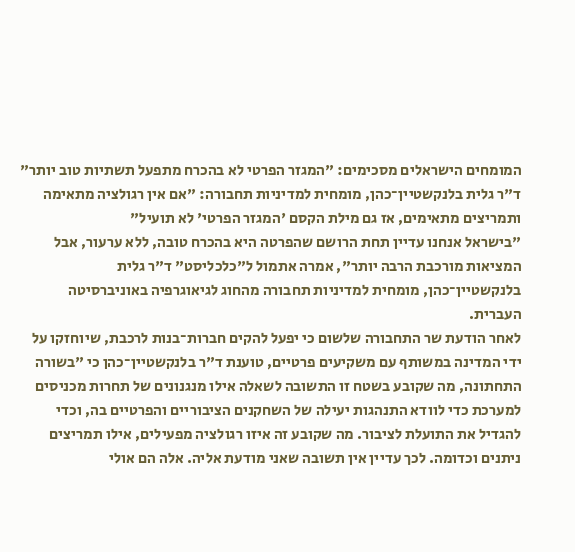המומחים הישראלים מסכימים: "המגזר הפרטי לא בהכרח מתפעל תשתיות טוב יותר"
ד"ר גלית בלנקשטיין־כהן, מומחית למדיניות תחבורה: "אם אין רגולציה מתאימה ותמריצים מתאימים, אז גם מילת הקסם 'המגזר הפרטי' לא תועיל"
"בישראל אנחנו עדיין תחת הרושם שהפרטה היא בהכרח טובה, ללא ערעור, אבל המציאות מורכבת הרבה יותר", אמרה אתמול ל"כלכליסט" ד"ר גלית בלנקשטיין־כהן, מומחית למדיניות תחבורה מהחוג לגיאוגרפיה באוניברסיטה העברית.
לאחר הודעת שר התחבורה שלשום כי יפעל להקים חברות־בנות לרכבת, שיוחזקו על ידי המדינה במשותף עם משקיעים פרטיים, טוענת ד"ר בלנקשטיין־כהן כי "בשורה התחתונה, מה שקובע בשטח זו התשובה לשאלה אילו מנגנונים של תחרות מכניסים למערכת כדי לוודא התנהגות יעילה של השחקנים הציבוריים והפרטיים בה, וכדי להגדיל את התועלת לציבור. מה שקובע זה איזו רגולציה מפעילים, אילו תמריצים ניתנים וכדומה. לכך עדיין אין תשובה שאני מודעת אליה. אלה הם אולי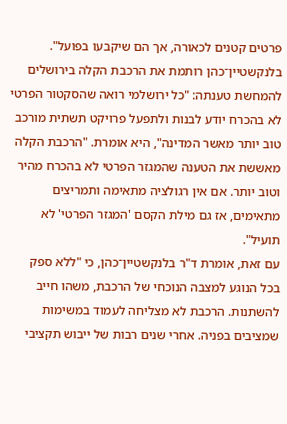פרטים קטנים לכאורה, אך הם שיקבעו בפועל".
בלנקשטיין־כהן רותמת את הרכבת הקלה בירושלים להמחשת טענתה: "כל ירושלמי רואה שהסקטור הפרטי לא בהכרח יודע לבנות ולתפעל פרויקט תשתית מורכב טוב יותר מאשר המדינה", היא אומרת. "הרכבת הקלה מאששת את הטענה שהמגזר הפרטי לא בהכרח מהיר וטוב יותר. אם אין רגולציה מתאימה ותמריצים מתאימים, אז גם מילת הקסם 'המגזר הפרטי' לא תועיל".
עם זאת, אומרת ד"ר בלנקשטיין־כהן, כי "ללא ספק בכל הנוגע למצבה הנוכחי של הרכבת, משהו חייב להשתנות. הרכבת לא מצליחה לעמוד במשימות שמציבים בפניה. אחרי שנים רבות של ייבוש תקציבי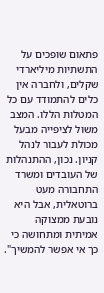פתאום שופכים על התשתיות מיליארדי שקלים, ולחברה אין כלים להתמודד עם כל המטלות הללו. המצב משול לציפייה מבעל מכולת לעבור לנהל קניון. נכון, ההתנהלות של העובדים ומשרד התחבורה מעט ברוטאלית, אבל היא נובעת ממצוקה אמיתית ומתחושה כי כך אי אפשר להמשיך".